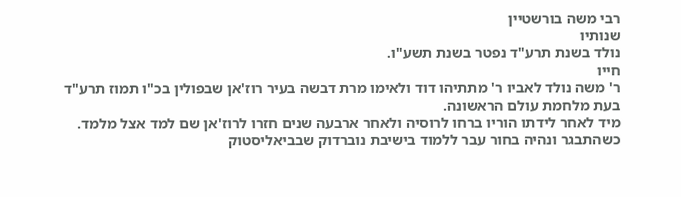רבי משה בורשטיין
שנותיו
נולד בשנת תרע"ד נפטר בשנת תשע"ו.
חייו
ר' משה נולד לאביו ר' מתתיהו דוד ולאימו מרת דבשה בעיר רוז'אן שבפולין בכ"ו תמוז תרע"ד בעת מלחמת עולם הראשונה.
מיד לאחר לידתו הוריו ברחו לרוסיה ולאחר ארבעה שנים חזרו לרוז'אן שם למד אצל מלמד.
כשהתבגר ונהיה בחור עבר ללמוד בישיבת נוברדוק שבביאליסטוק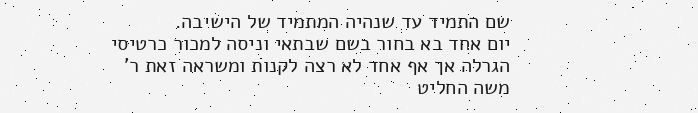שם התמיד עד שנהיה המתמיד של הישיבה.
יום אחד בא בחור בשם שבתאי וניסה למכור כרטיסי הגרלה אך אף אחד לא רצה לקנות ומשראה זאת ר' משה החליט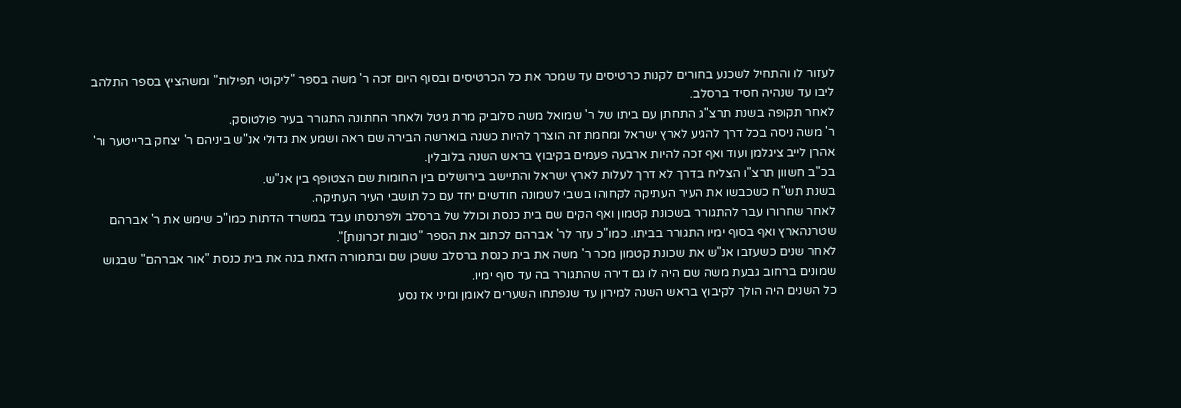לעזור לו והתחיל לשכנע בחורים לקנות כרטיסים עד שמכר את כל הכרטיסים ובסוף היום זכה ר' משה בספר "ליקוטי תפילות" ומשהציץ בספר התלהב ליבו עד שנהיה חסיד ברסלב.
לאחר תקופה בשנת תרצ"ג התחתן עם ביתו של ר' שמואל משה סלוביק מרת גיטל ולאחר החתונה התגורר בעיר פולטוסק.
ר' משה ניסה בכל דרך להגיע לארץ ישראל ומחמת זה הוצרך להיות כשנה בוארשה הבירה שם ראה ושמע את גדולי אנ"ש ביניהם ר' יצחק ברייטער ור' אהרן לייב ציגלמן ועוד ואף זכה להיות ארבעה פעמים בקיבוץ בראש השנה בלובלין.
בכ"ב חשוון תרצ"ו הצליח בדרך לא דרך לעלות לארץ ישראל והתיישב בירושלים בין החומות שם הצטופף בין אנ"ש.
בשנת תש"ח כשכבשו את העיר העתיקה לקחוהו בשבי לשמונה חודשים יחד עם כל תושבי העיר העתיקה.
לאחר שחרורו עבר להתגורר בשכונת קטמון ואף הקים שם בית כנסת וכולל של ברסלב ולפרנסתו עבד במשרד הדתות כמו"כ שימש את ר' אברהם שטרנהארץ ואף בסוף ימיו התגורר בביתו. כמו"כ עזר לר' אברהם לכתוב את הספר "טובות זכרונות]".
לאחר שנים כשעזבו אנ"ש את שכונת קטמון מכר ר' משה את בית כנסת ברסלב ששכן שם ובתמורה הזאת בנה את בית כנסת "אור אברהם" שבגוש שמונים ברחוב גבעת משה שם היה לו גם דירה שהתגורר בה עד סוף ימיו.
כל השנים היה הולך לקיבוץ בראש השנה למירון עד שנפתחו השערים לאומן ומיני אז נסע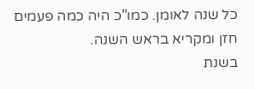כל שנה לאומן. כמו"כ היה כמה פעמים חזן ומקריא בראש השנה.
בשנת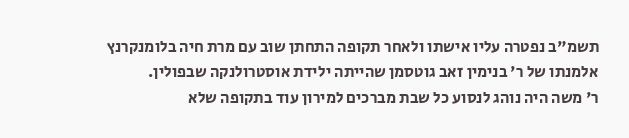תשמ"ב נפטרה עליו אישתו ולאחר תקופה התחתן שוב עם מרת חיה בלומנקרנץ אלמנתו של ר' בנימין זאב גוטסמן שהייתה ילידת אוסטרולנקה שבפולין.
ר' משה היה נוהג לנסוע כל שבת מברכים למירון עוד בתקופה שלא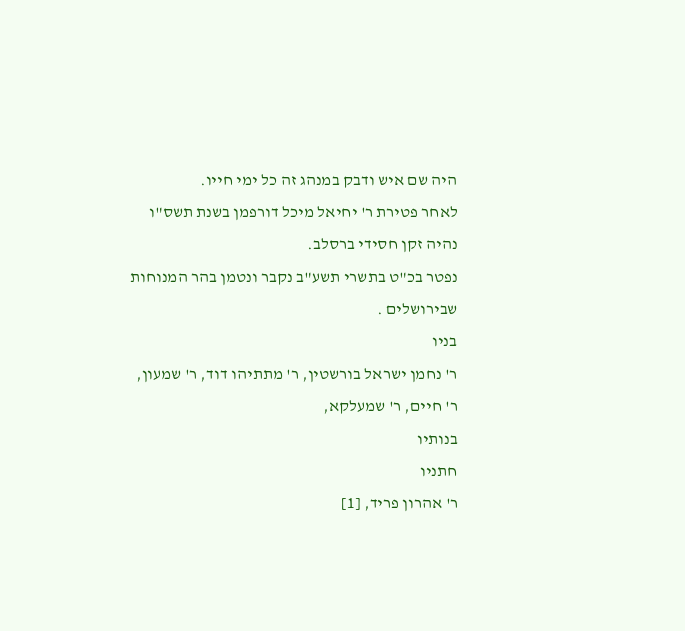היה שם איש ודבק במנהג זה כל ימי חייו.
לאחר פטירת ר' יחיאל מיכל דורפמן בשנת תשס"ו נהיה זקן חסידי ברסלב.
נפטר בכ"ט בתשרי תשע"ב נקבר ונטמן בהר המנוחות שבירושלים .
בניו
ר' נחמן ישראל בורשטין, ר' מתתיהו דוד, ר' שמעון, ר' חיים, ר' שמעלקא,
בנותיו
חתניו
ר' אהרון פריד, [1]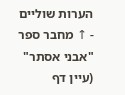הערות שוליים
- ↑ מחבר ספר "אבני אסתר" (עיין דף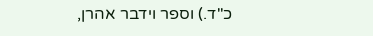כ"ד.) וספר וידבר אהרן,